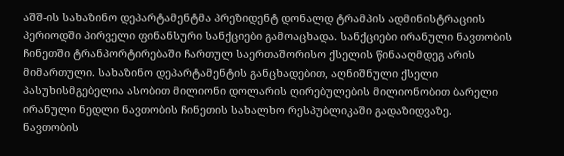აშშ-ის სახაზინო დეპარტამენტმა პრეზიდენტ დონალდ ტრამპის ადმინისტრაციის პერიოდში პირველი ფინანსური სანქციები გამოაცხადა. სანქციები ირანული ნავთობის ჩინეთში ტრანპორტირებაში ჩართულ საერთაშორისო ქსელის წინააღმდეგ არის მიმართული. სახაზინო დეპარტამენტის განცხადებით, აღნიშნული ქსელი პასუხისმგებელია ასობით მილიონი დოლარის ღირებულების მილიონობით ბარელი ირანული ნედლი ნავთობის ჩინეთის სახალხო რესპუბლიკაში გადაზიდვაზე.
ნავთობის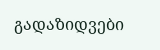გადაზიდვები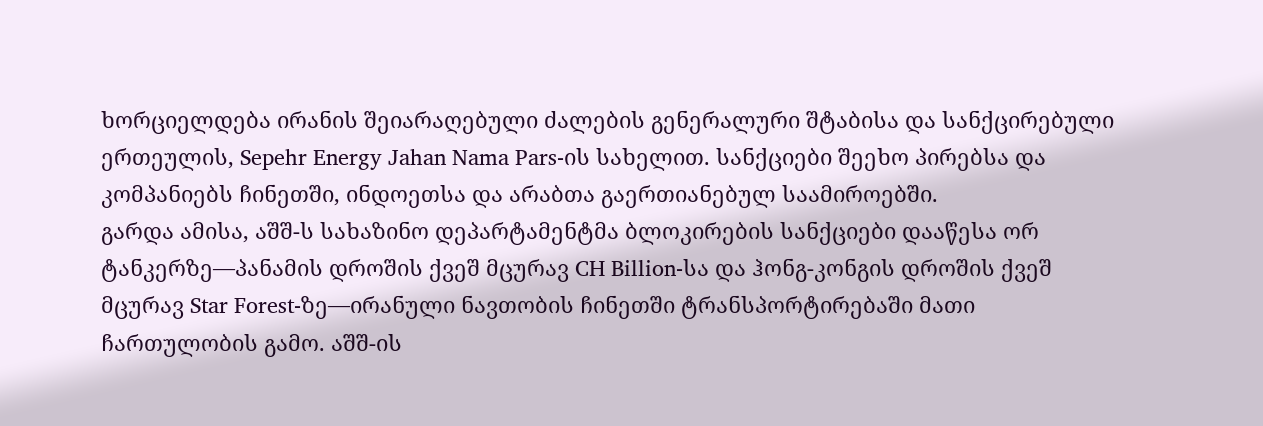ხორციელდება ირანის შეიარაღებული ძალების გენერალური შტაბისა და სანქცირებული ერთეულის, Sepehr Energy Jahan Nama Pars-ის სახელით. სანქციები შეეხო პირებსა და კომპანიებს ჩინეთში, ინდოეთსა და არაბთა გაერთიანებულ საამიროებში.
გარდა ამისა, აშშ-ს სახაზინო დეპარტამენტმა ბლოკირების სანქციები დააწესა ორ ტანკერზე—პანამის დროშის ქვეშ მცურავ CH Billion-სა და ჰონგ-კონგის დროშის ქვეშ მცურავ Star Forest-ზე—ირანული ნავთობის ჩინეთში ტრანსპორტირებაში მათი ჩართულობის გამო. აშშ-ის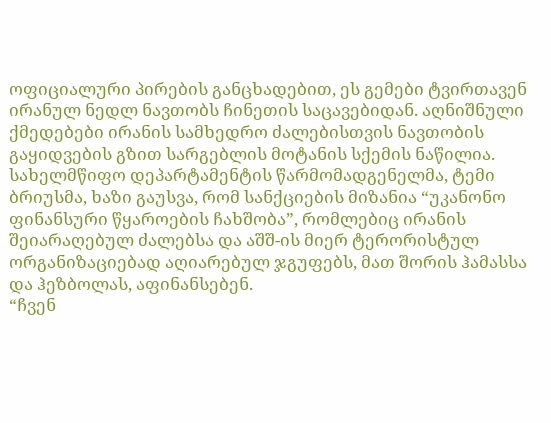ოფიციალური პირების განცხადებით, ეს გემები ტვირთავენ ირანულ ნედლ ნავთობს ჩინეთის საცავებიდან. აღნიშნული ქმედებები ირანის სამხედრო ძალებისთვის ნავთობის გაყიდვების გზით სარგებლის მოტანის სქემის ნაწილია.
სახელმწიფო დეპარტამენტის წარმომადგენელმა, ტემი ბრიუსმა, ხაზი გაუსვა, რომ სანქციების მიზანია “უკანონო ფინანსური წყაროების ჩახშობა”, რომლებიც ირანის შეიარაღებულ ძალებსა და აშშ-ის მიერ ტერორისტულ ორგანიზაციებად აღიარებულ ჯგუფებს, მათ შორის ჰამასსა და ჰეზბოლას, აფინანსებენ.
“ჩვენ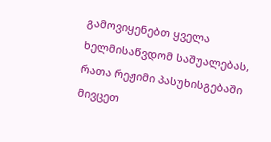გამოვიყენებთ ყველა ხელმისაწვდომ საშუალებას, რათა რეჟიმი პასუხისგებაში მივცეთ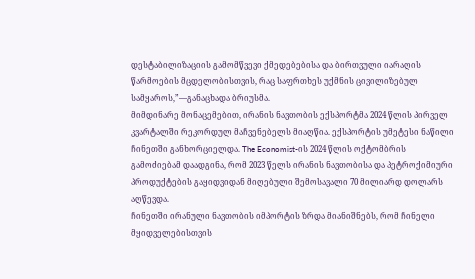დესტაბილიზაციის გამომწვევი ქმედებებისა და ბირთვული იარაღის წარმოების მცდელობისთვის, რაც საფრთხეს უქმნის ცივილიზებულ სამყაროს,”—განაცხადა ბრიუსმა.
მიმდინარე მონაცემებით, ირანის ნავთობის ექსპორტმა 2024 წლის პირველ კვარტალში რეკორდულ მაჩვენებელს მიაღწია. ექსპორტის უმეტესი ნაწილი ჩინეთში განხორციელდა. The Economist-ის 2024 წლის ოქტომბრის გამოძიებამ დაადგინა, რომ 2023 წელს ირანის ნავთობისა და პეტროქიმიური პროდუქტების გაყიდვიდან მიღებული შემოსავალი 70 მილიარდ დოლარს აღწევდა.
ჩინეთში ირანული ნავთობის იმპორტის ზრდა მიანიშნებს, რომ ჩინელი მყიდველებისთვის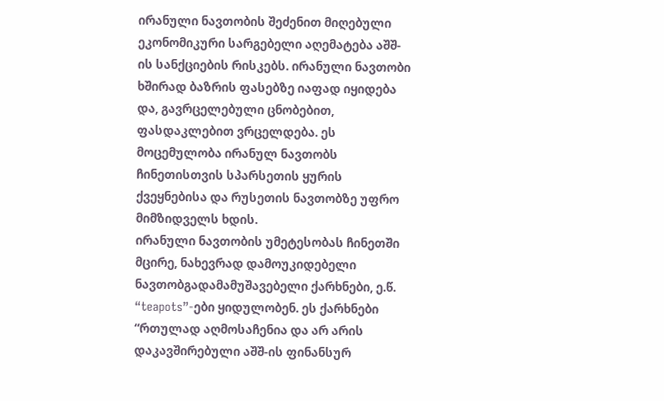ირანული ნავთობის შეძენით მიღებული ეკონომიკური სარგებელი აღემატება აშშ-ის სანქციების რისკებს. ირანული ნავთობი ხშირად ბაზრის ფასებზე იაფად იყიდება და, გავრცელებული ცნობებით, ფასდაკლებით ვრცელდება. ეს მოცემულობა ირანულ ნავთობს ჩინეთისთვის სპარსეთის ყურის ქვეყნებისა და რუსეთის ნავთობზე უფრო მიმზიდველს ხდის.
ირანული ნავთობის უმეტესობას ჩინეთში მცირე, ნახევრად დამოუკიდებელი ნავთობგადამამუშავებელი ქარხნები, ე.წ. “teapots”-ები ყიდულობენ. ეს ქარხნები “რთულად აღმოსაჩენია და არ არის დაკავშირებული აშშ-ის ფინანსურ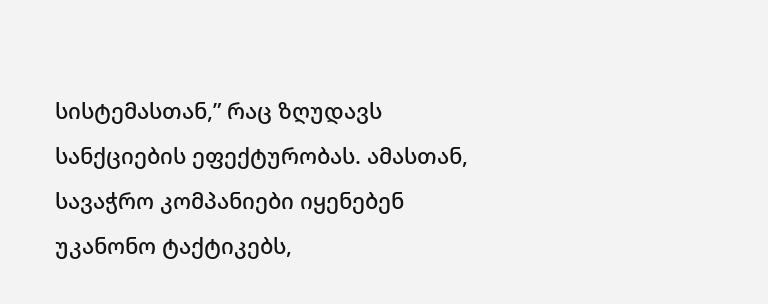სისტემასთან,” რაც ზღუდავს სანქციების ეფექტურობას. ამასთან, სავაჭრო კომპანიები იყენებენ უკანონო ტაქტიკებს,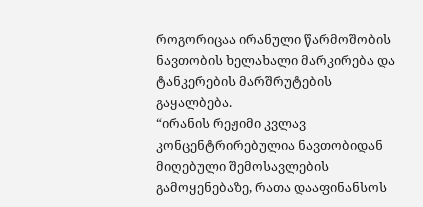როგორიცაა ირანული წარმოშობის ნავთობის ხელახალი მარკირება და ტანკერების მარშრუტების გაყალბება.
“ირანის რეჟიმი კვლავ კონცენტრირებულია ნავთობიდან მიღებული შემოსავლების გამოყენებაზე, რათა დააფინანსოს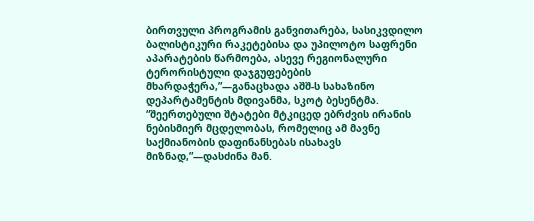ბირთვული პროგრამის განვითარება, სასიკვდილო ბალისტიკური რაკეტებისა და უპილოტო საფრენი აპარატების წარმოება, ასევე რეგიონალური ტერორისტული დაჯგუფებების მხარდაჭერა,”—განაცხადა აშშ-ს სახაზინო დეპარტამენტის მდივანმა, სკოტ ბესენტმა.
“შეერთებული შტატები მტკიცედ ებრძვის ირანის ნებისმიერ მცდელობას, რომელიც ამ მავნე საქმიანობის დაფინანსებას ისახავს მიზნად,”—დასძინა მან.